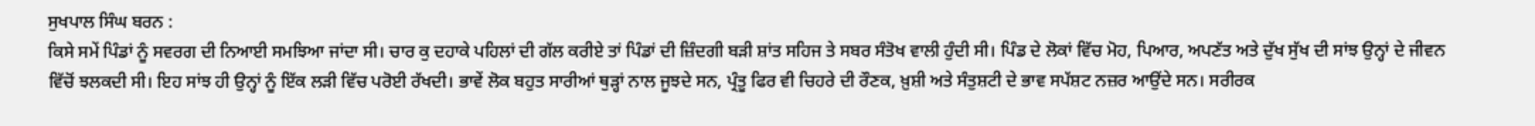ਸੁਖਪਾਲ ਸਿੰਘ ਬਰਨ :
ਕਿਸੇ ਸਮੇਂ ਪਿੰਡਾਂ ਨੂੰ ਸਵਰਗ ਦੀ ਨਿਆਈ ਸਮਝਿਆ ਜਾਂਦਾ ਸੀ। ਚਾਰ ਕੁ ਦਹਾਕੇ ਪਹਿਲਾਂ ਦੀ ਗੱਲ ਕਰੀਏ ਤਾਂ ਪਿੰਡਾਂ ਦੀ ਜ਼ਿੰਦਗੀ ਬੜੀ ਸ਼ਾਂਤ ਸਹਿਜ ਤੇ ਸਬਰ ਸੰਤੋਖ ਵਾਲੀ ਹੁੰਦੀ ਸੀ। ਪਿੰਡ ਦੇ ਲੋਕਾਂ ਵਿੱਚ ਮੋਹ, ਪਿਆਰ, ਅਪਣੱਤ ਅਤੇ ਦੁੱਖ ਸੁੱਖ ਦੀ ਸਾਂਝ ਉਨ੍ਹਾਂ ਦੇ ਜੀਵਨ ਵਿੱਚੋਂ ਝਲਕਦੀ ਸੀ। ਇਹ ਸਾਂਝ ਹੀ ਉਨ੍ਹਾਂ ਨੂੰ ਇੱਕ ਲੜੀ ਵਿੱਚ ਪਰੋਈ ਰੱਖਦੀ। ਭਾਵੇਂ ਲੋਕ ਬਹੁਤ ਸਾਰੀਆਂ ਥੁੜ੍ਹਾਂ ਨਾਲ ਜੂਝਦੇ ਸਨ, ਪ੍ਰੰਤੂ ਫਿਰ ਵੀ ਚਿਹਰੇ ਦੀ ਰੌਣਕ, ਖ਼ੁਸ਼ੀ ਅਤੇ ਸੰਤੁਸ਼ਟੀ ਦੇ ਭਾਵ ਸਪੱਸ਼ਟ ਨਜ਼ਰ ਆਉਂਦੇ ਸਨ। ਸਰੀਰਕ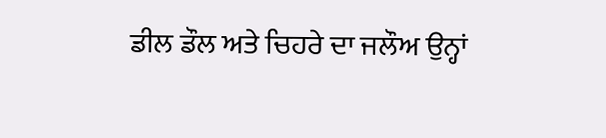ਡੀਲ ਡੌਲ ਅਤੇ ਚਿਹਰੇ ਦਾ ਜਲੌਅ ਉਨ੍ਹਾਂ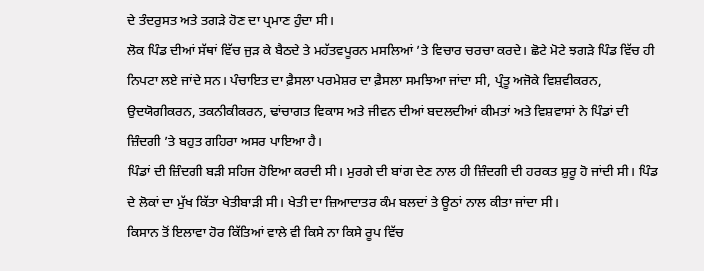ਦੇ ਤੰਦਰੁਸਤ ਅਤੇ ਤਗੜੇ ਹੋਣ ਦਾ ਪ੍ਰਮਾਣ ਹੁੰਦਾ ਸੀ।
ਲੋਕ ਪਿੰਡ ਦੀਆਂ ਸੱਥਾਂ ਵਿੱਚ ਜੁੜ ਕੇ ਬੈਠਦੇ ਤੇ ਮਹੱਤਵਪੂਰਨ ਮਸਲਿਆਂ ’ਤੇ ਵਿਚਾਰ ਚਰਚਾ ਕਰਦੇ। ਛੋਟੇ ਮੋਟੇ ਝਗੜੇ ਪਿੰਡ ਵਿੱਚ ਹੀ ਨਿਪਟਾ ਲਏ ਜਾਂਦੇ ਸਨ। ਪੰਚਾਇਤ ਦਾ ਫ਼ੈਸਲਾ ਪਰਮੇਸ਼ਰ ਦਾ ਫ਼ੈਸਲਾ ਸਮਝਿਆ ਜਾਂਦਾ ਸੀ, ਪ੍ਰੰਤੂ ਅਜੋਕੇ ਵਿਸ਼ਵੀਕਰਨ, ਉਦਯੋਗੀਕਰਨ, ਤਕਨੀਕੀਕਰਨ, ਢਾਂਚਾਗਤ ਵਿਕਾਸ ਅਤੇ ਜੀਵਨ ਦੀਆਂ ਬਦਲਦੀਆਂ ਕੀਮਤਾਂ ਅਤੇ ਵਿਸ਼ਵਾਸਾਂ ਨੇ ਪਿੰਡਾਂ ਦੀ ਜ਼ਿੰਦਗੀ ’ਤੇ ਬਹੁਤ ਗਹਿਰਾ ਅਸਰ ਪਾਇਆ ਹੈ।
ਪਿੰਡਾਂ ਦੀ ਜ਼ਿੰਦਗੀ ਬੜੀ ਸਹਿਜ ਹੋਇਆ ਕਰਦੀ ਸੀ। ਮੁਰਗੇ ਦੀ ਬਾਂਗ ਦੇਣ ਨਾਲ ਹੀ ਜ਼ਿੰਦਗੀ ਦੀ ਹਰਕਤ ਸ਼ੁਰੂ ਹੋ ਜਾਂਦੀ ਸੀ। ਪਿੰਡ ਦੇ ਲੋਕਾਂ ਦਾ ਮੁੱਖ ਕਿੱਤਾ ਖੇਤੀਬਾੜੀ ਸੀ। ਖੇਤੀ ਦਾ ਜ਼ਿਆਦਾਤਰ ਕੰਮ ਬਲਦਾਂ ਤੇ ਊਠਾਂ ਨਾਲ ਕੀਤਾ ਜਾਂਦਾ ਸੀ।
ਕਿਸਾਨ ਤੋਂ ਇਲਾਵਾ ਹੋਰ ਕਿੱਤਿਆਂ ਵਾਲੇ ਵੀ ਕਿਸੇ ਨਾ ਕਿਸੇ ਰੂਪ ਵਿੱਚ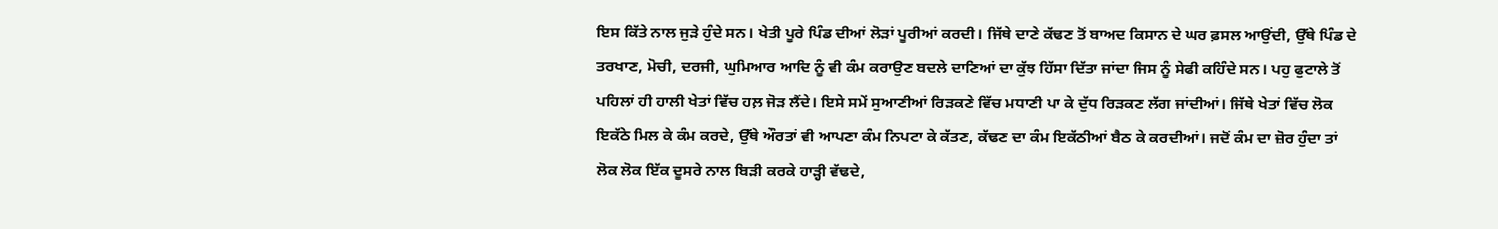ਇਸ ਕਿੱਤੇ ਨਾਲ ਜੁੜੇ ਹੁੰਦੇ ਸਨ। ਖੇਤੀ ਪੂਰੇ ਪਿੰਡ ਦੀਆਂ ਲੋੜਾਂ ਪੂਰੀਆਂ ਕਰਦੀ। ਜਿੱਥੇ ਦਾਣੇ ਕੱਢਣ ਤੋਂ ਬਾਅਦ ਕਿਸਾਨ ਦੇ ਘਰ ਫ਼ਸਲ ਆਉਂਦੀ, ਉੱਥੇ ਪਿੰਡ ਦੇ ਤਰਖਾਣ, ਮੋਚੀ, ਦਰਜੀ, ਘੁਮਿਆਰ ਆਦਿ ਨੂੰ ਵੀ ਕੰਮ ਕਰਾਉਣ ਬਦਲੇ ਦਾਣਿਆਂ ਦਾ ਕੁੱਝ ਹਿੱਸਾ ਦਿੱਤਾ ਜਾਂਦਾ ਜਿਸ ਨੂੰ ਸੇਫੀ ਕਹਿੰਦੇ ਸਨ। ਪਹੁ ਫੁਟਾਲੇ ਤੋਂ ਪਹਿਲਾਂ ਹੀ ਹਾਲੀ ਖੇਤਾਂ ਵਿੱਚ ਹਲ਼ ਜੋੜ ਲੈਂਦੇ। ਇਸੇ ਸਮੇਂ ਸੁਆਣੀਆਂ ਰਿੜਕਣੇ ਵਿੱਚ ਮਧਾਣੀ ਪਾ ਕੇ ਦੁੱਧ ਰਿੜਕਣ ਲੱਗ ਜਾਂਦੀਆਂ। ਜਿੱਥੇ ਖੇਤਾਂ ਵਿੱਚ ਲੋਕ ਇਕੱਠੇ ਮਿਲ ਕੇ ਕੰਮ ਕਰਦੇ, ਉੱਥੇ ਔਰਤਾਂ ਵੀ ਆਪਣਾ ਕੰਮ ਨਿਪਟਾ ਕੇ ਕੱਤਣ, ਕੱਢਣ ਦਾ ਕੰਮ ਇਕੱਠੀਆਂ ਬੈਠ ਕੇ ਕਰਦੀਆਂ। ਜਦੋਂ ਕੰਮ ਦਾ ਜ਼ੋਰ ਹੁੰਦਾ ਤਾਂ ਲੋਕ ਲੋਕ ਇੱਕ ਦੂਸਰੇ ਨਾਲ ਬਿੜੀ ਕਰਕੇ ਹਾੜ੍ਹੀ ਵੱਢਦੇ,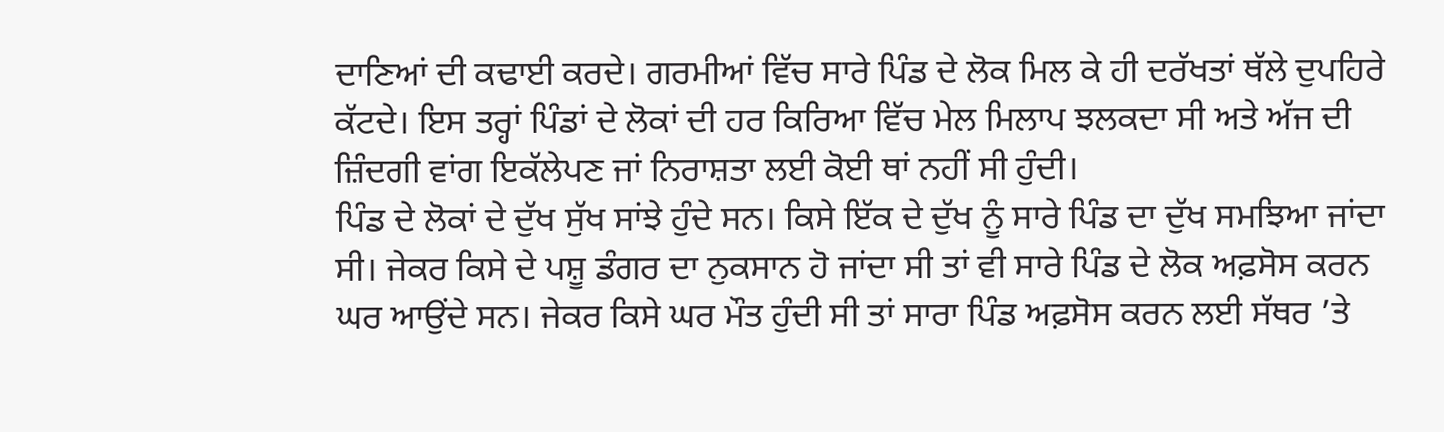ਦਾਣਿਆਂ ਦੀ ਕਢਾਈ ਕਰਦੇ। ਗਰਮੀਆਂ ਵਿੱਚ ਸਾਰੇ ਪਿੰਡ ਦੇ ਲੋਕ ਮਿਲ ਕੇ ਹੀ ਦਰੱਖਤਾਂ ਥੱਲੇ ਦੁਪਹਿਰੇ ਕੱਟਦੇ। ਇਸ ਤਰ੍ਹਾਂ ਪਿੰਡਾਂ ਦੇ ਲੋਕਾਂ ਦੀ ਹਰ ਕਿਰਿਆ ਵਿੱਚ ਮੇਲ ਮਿਲਾਪ ਝਲਕਦਾ ਸੀ ਅਤੇ ਅੱਜ ਦੀ ਜ਼ਿੰਦਗੀ ਵਾਂਗ ਇਕੱਲੇਪਣ ਜਾਂ ਨਿਰਾਸ਼ਤਾ ਲਈ ਕੋਈ ਥਾਂ ਨਹੀਂ ਸੀ ਹੁੰਦੀ।
ਪਿੰਡ ਦੇ ਲੋਕਾਂ ਦੇ ਦੁੱਖ ਸੁੱਖ ਸਾਂਝੇ ਹੁੰਦੇ ਸਨ। ਕਿਸੇ ਇੱਕ ਦੇ ਦੁੱਖ ਨੂੰ ਸਾਰੇ ਪਿੰਡ ਦਾ ਦੁੱਖ ਸਮਝਿਆ ਜਾਂਦਾ ਸੀ। ਜੇਕਰ ਕਿਸੇ ਦੇ ਪਸ਼ੂ ਡੰਗਰ ਦਾ ਨੁਕਸਾਨ ਹੋ ਜਾਂਦਾ ਸੀ ਤਾਂ ਵੀ ਸਾਰੇ ਪਿੰਡ ਦੇ ਲੋਕ ਅਫ਼ਸੋਸ ਕਰਨ ਘਰ ਆਉਂਦੇ ਸਨ। ਜੇਕਰ ਕਿਸੇ ਘਰ ਮੌਤ ਹੁੰਦੀ ਸੀ ਤਾਂ ਸਾਰਾ ਪਿੰਡ ਅਫ਼ਸੋਸ ਕਰਨ ਲਈ ਸੱਥਰ ’ਤੇ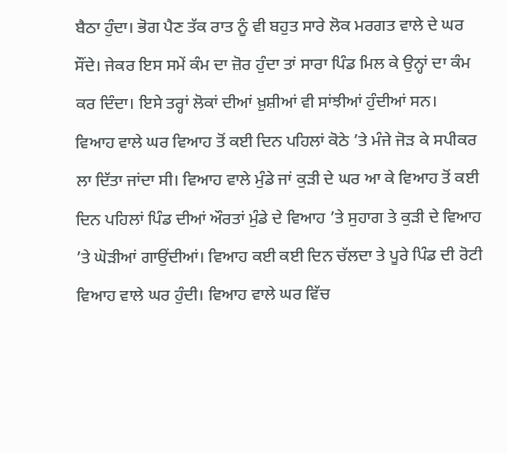ਬੈਠਾ ਹੁੰਦਾ। ਭੋਗ ਪੈਣ ਤੱਕ ਰਾਤ ਨੂੰ ਵੀ ਬਹੁਤ ਸਾਰੇ ਲੋਕ ਮਰਗਤ ਵਾਲੇ ਦੇ ਘਰ ਸੌਂਦੇ। ਜੇਕਰ ਇਸ ਸਮੇਂ ਕੰਮ ਦਾ ਜ਼ੋਰ ਹੁੰਦਾ ਤਾਂ ਸਾਰਾ ਪਿੰਡ ਮਿਲ ਕੇ ਉਨ੍ਹਾਂ ਦਾ ਕੰਮ ਕਰ ਦਿੰਦਾ। ਇਸੇ ਤਰ੍ਹਾਂ ਲੋਕਾਂ ਦੀਆਂ ਖ਼ੁਸ਼ੀਆਂ ਵੀ ਸਾਂਝੀਆਂ ਹੁੰਦੀਆਂ ਸਨ।
ਵਿਆਹ ਵਾਲੇ ਘਰ ਵਿਆਹ ਤੋਂ ਕਈ ਦਿਨ ਪਹਿਲਾਂ ਕੋਠੇ ’ਤੇ ਮੰਜੇ ਜੋੜ ਕੇ ਸਪੀਕਰ ਲਾ ਦਿੱਤਾ ਜਾਂਦਾ ਸੀ। ਵਿਆਹ ਵਾਲੇ ਮੁੰਡੇ ਜਾਂ ਕੁੜੀ ਦੇ ਘਰ ਆ ਕੇ ਵਿਆਹ ਤੋਂ ਕਈ ਦਿਨ ਪਹਿਲਾਂ ਪਿੰਡ ਦੀਆਂ ਔਰਤਾਂ ਮੁੰਡੇ ਦੇ ਵਿਆਹ ’ਤੇ ਸੁਹਾਗ ਤੇ ਕੁੜੀ ਦੇ ਵਿਆਹ ’ਤੇ ਘੋੜੀਆਂ ਗਾਉਂਦੀਆਂ। ਵਿਆਹ ਕਈ ਕਈ ਦਿਨ ਚੱਲਦਾ ਤੇ ਪੂਰੇ ਪਿੰਡ ਦੀ ਰੋਟੀ ਵਿਆਹ ਵਾਲੇ ਘਰ ਹੁੰਦੀ। ਵਿਆਹ ਵਾਲੇ ਘਰ ਵਿੱਚ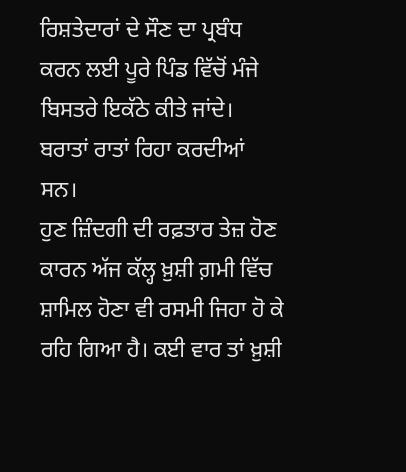ਰਿਸ਼ਤੇਦਾਰਾਂ ਦੇ ਸੌਣ ਦਾ ਪ੍ਰਬੰਧ ਕਰਨ ਲਈ ਪੂਰੇ ਪਿੰਡ ਵਿੱਚੋਂ ਮੰਜੇ ਬਿਸਤਰੇ ਇਕੱਠੇ ਕੀਤੇ ਜਾਂਦੇ। ਬਰਾਤਾਂ ਰਾਤਾਂ ਰਿਹਾ ਕਰਦੀਆਂ ਸਨ।
ਹੁਣ ਜ਼ਿੰਦਗੀ ਦੀ ਰਫ਼ਤਾਰ ਤੇਜ਼ ਹੋਣ ਕਾਰਨ ਅੱਜ ਕੱਲ੍ਹ ਖ਼ੁਸ਼ੀ ਗ਼ਮੀ ਵਿੱਚ ਸ਼ਾਮਿਲ ਹੋਣਾ ਵੀ ਰਸਮੀ ਜਿਹਾ ਹੋ ਕੇ ਰਹਿ ਗਿਆ ਹੈ। ਕਈ ਵਾਰ ਤਾਂ ਖ਼ੁਸ਼ੀ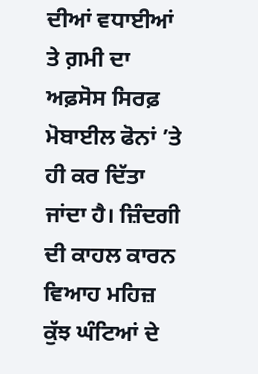ਦੀਆਂ ਵਧਾਈਆਂ ਤੇ ਗ਼ਮੀ ਦਾ ਅਫ਼ਸੋਸ ਸਿਰਫ਼ ਮੋਬਾਈਲ ਫੋਨਾਂ ’ਤੇ ਹੀ ਕਰ ਦਿੱਤਾ ਜਾਂਦਾ ਹੈ। ਜ਼ਿੰਦਗੀ ਦੀ ਕਾਹਲ ਕਾਰਨ ਵਿਆਹ ਮਹਿਜ਼ ਕੁੱਝ ਘੰਟਿਆਂ ਦੇ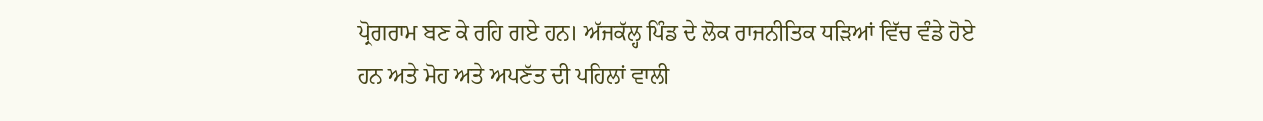ਪ੍ਰੋਗਰਾਮ ਬਣ ਕੇ ਰਹਿ ਗਏ ਹਨ। ਅੱਜਕੱਲ੍ਹ ਪਿੰਡ ਦੇ ਲੋਕ ਰਾਜਨੀਤਿਕ ਧੜਿਆਂ ਵਿੱਚ ਵੰਡੇ ਹੋਏ ਹਨ ਅਤੇ ਮੋਹ ਅਤੇ ਅਪਣੱਤ ਦੀ ਪਹਿਲਾਂ ਵਾਲੀ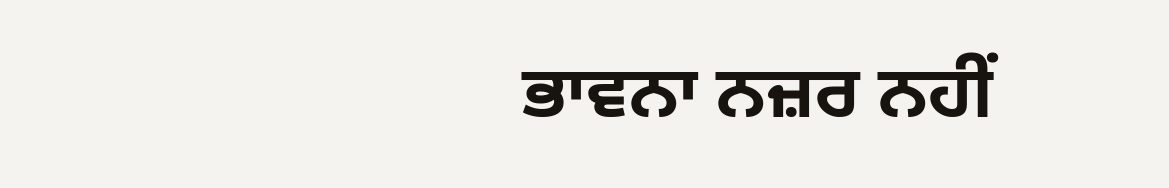ਭਾਵਨਾ ਨਜ਼ਰ ਨਹੀਂ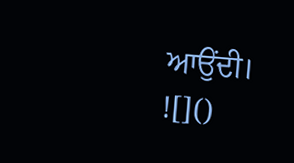ਆਉਂਦੀ।
![]()